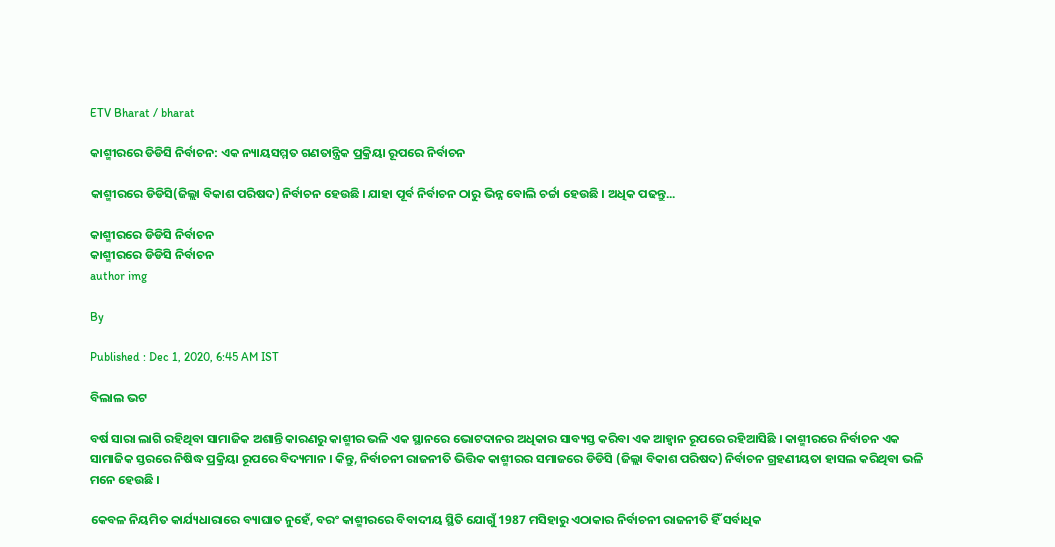ETV Bharat / bharat

କାଶ୍ମୀରରେ ଡିଡିସି ନିର୍ବାଚନ: ଏକ ନ୍ୟାୟସମ୍ମତ ଗଣତାନ୍ତ୍ରିକ ପ୍ରକ୍ରିୟା ରୂପରେ ନିର୍ବାଚନ

କାଶ୍ମୀରରେ ଡିଡିସି(ଜିଲ୍ଲା ବିକାଶ ପରିଷଦ) ନିର୍ବାଚନ ହେଉଛି । ଯାହା ପୂର୍ବ ନିର୍ବାଚନ ଠାରୁ ଭିନ୍ନ ବୋଲି ଚର୍ଚ୍ଚା ହେଉଛି । ଅଧିକ ପଢନ୍ତୁ...

କାଶ୍ମୀରରେ ଡିଡିସି ନିର୍ବାଚନ
କାଶ୍ମୀରରେ ଡିଡିସି ନିର୍ବାଚନ
author img

By

Published : Dec 1, 2020, 6:45 AM IST

ବିଲାଲ ଭଟ

ବର୍ଷ ସାରା ଲାଗି ରହିଥିବା ସାମାଜିକ ଅଶାନ୍ତି କାରଣରୁ କାଶ୍ମୀର ଭଳି ଏକ ସ୍ଥାନରେ ଭୋଟଦାନର ଅଧିକାର ସାବ୍ୟସ୍ତ କରିବା ଏକ ଆହ୍ବାନ ରୂପରେ ରହିଆସିଛି । କାଶ୍ମୀରରେ ନିର୍ବାଚନ ଏକ ସାମାଜିକ ସ୍ତରରେ ନିଷିଦ୍ଧ ପ୍ରକ୍ରିୟା ରୂପରେ ବିଦ୍ୟମାନ । କିନ୍ତୁ, ନିର୍ବାଚନୀ ରାଜନୀତି ଭିତ୍ତିକ କାଶ୍ମୀରର ସମାଜରେ ଡିଡିସି (ଜିଲ୍ଲା ବିକାଶ ପରିଷଦ) ନିର୍ବାଚନ ଗ୍ରହଣୀୟତା ହାସଲ କରିଥିବା ଭଳି ମନେ ହେଉଛି ।

କେବଳ ନିୟମିତ କାର୍ଯ୍ୟଧାରାରେ ବ୍ୟାଘାତ ନୁହେଁ, ବରଂ କାଶ୍ମୀରରେ ବିବାଦୀୟ ସ୍ଥିତି ଯୋଗୁଁ 1987 ମସିହାରୁ ଏଠାକାର ନିର୍ବାଚନୀ ରାଜନୀତି ହିଁ ସର୍ବାଧିକ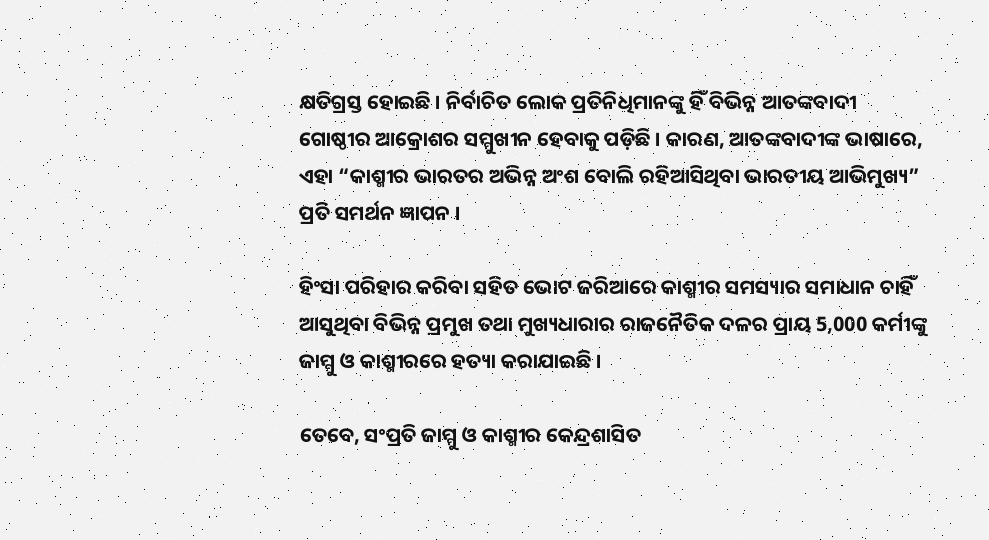କ୍ଷତିଗ୍ରସ୍ତ ହୋଇଛି । ନିର୍ବାଚିତ ଲୋକ ପ୍ରତିନିଧିମାନଙ୍କୁ ହିଁ ବିଭିନ୍ନ ଆତଙ୍କବାଦୀ ଗୋଷ୍ଠୀର ଆକ୍ରୋଶର ସମ୍ମୁଖୀନ ହେବାକୁ ପଡ଼ିଛି । କାରଣ, ଆତଙ୍କବାଦୀଙ୍କ ଭାଷାରେ, ଏହା “କାଶ୍ମୀର ଭାରତର ଅଭିନ୍ନ ଅଂଶ ବୋଲି ରହିଆସିଥିବା ଭାରତୀୟ ଆଭିମୁଖ୍ୟ” ପ୍ରତି ସମର୍ଥନ ଜ୍ଞାପନ ।

ହିଂସା ପରିହାର କରିବା ସହିତ ଭୋଟ ଜରିଆରେ କାଶ୍ମୀର ସମସ୍ୟାର ସମାଧାନ ଚାହିଁ ଆସୁଥିବା ବିଭିନ୍ନ ପ୍ରମୁଖ ତଥା ମୁଖ୍ୟଧାରାର ରାଜନୈତିକ ଦଳର ପ୍ରାୟ 5,000 କର୍ମୀଙ୍କୁ ଜାମ୍ମୁ ଓ କାଶ୍ମୀରରେ ହତ୍ୟା କରାଯାଇଛି ।

ତେବେ, ସଂପ୍ରତି ଜାମ୍ମୁ ଓ କାଶ୍ମୀର କେନ୍ଦ୍ରଶାସିତ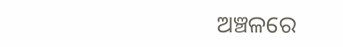ଅଞ୍ଚଳରେ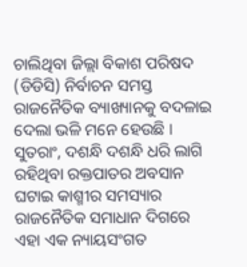ଚାଲିଥିବା ଜିଲ୍ଲା ବିକାଶ ପରିଷଦ (ଡିଡିସି) ନିର୍ବାଚନ ସମସ୍ତ ରାଜନୈତିକ ବ୍ୟାଖ୍ୟାନକୁ ବଦଳାଇ ଦେଲା ଭଳି ମନେ ହେଉଛି । ସୁତରାଂ, ଦଶନ୍ଧି ଦଶନ୍ଧି ଧରି ଲାଗି ରହିଥିବା ରକ୍ତପାତର ଅବସାନ ଘଟାଇ କାଶ୍ମୀର ସମସ୍ୟାର ରାଜନୈତିକ ସମାଧାନ ଦିଗରେ ଏହା ଏକ ନ୍ୟାୟସଂଗତ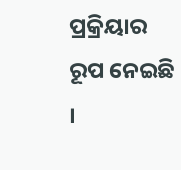ପ୍ରକ୍ରିୟାର ରୂପ ନେଇଛି ।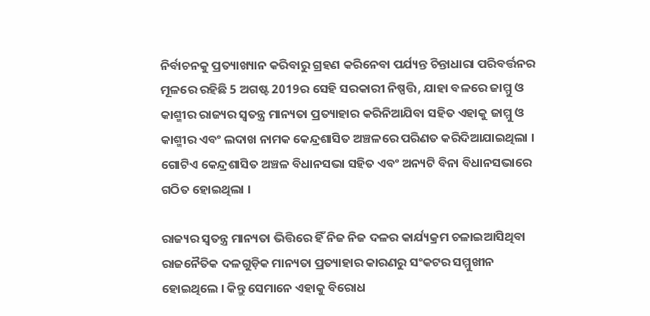ନିର୍ବାଚନକୁ ପ୍ରତ୍ୟାଖ୍ୟାନ କରିବାରୁ ଗ୍ରହଣ କରିନେବା ପର୍ଯ୍ୟନ୍ତ ଚିନ୍ତାଧାରା ପରିବର୍ତ୍ତନର ମୂଳରେ ରହିଛି 5 ଅଗଷ୍ଟ 2019ର ସେହି ସରକାରୀ ନିଷ୍ପତ୍ତି, ଯାହା ବଳରେ ଜାମ୍ମୁ ଓ କାଶ୍ମୀର ରାଜ୍ୟର ସ୍ବତନ୍ତ୍ର ମାନ୍ୟତା ପ୍ରତ୍ୟାହାର କରିନିଆଯିବା ସହିତ ଏହାକୁ ଜାମ୍ମୁ ଓ କାଶ୍ମୀର ଏବଂ ଲଦାଖ ନାମକ କେନ୍ଦ୍ରଶାସିତ ଅଞ୍ଚଳରେ ପରିଣତ କରିଦିଆଯାଇଥିଲା । ଗୋଟିଏ କେନ୍ଦ୍ରଶାସିତ ଅଞ୍ଚଳ ବିଧାନସଭା ସହିତ ଏବଂ ଅନ୍ୟଟି ବିନା ବିଧାନସଭାରେ ଗଠିତ ହୋଇଥିଲା ।

ରାଜ୍ୟର ସ୍ବତନ୍ତ୍ର ମାନ୍ୟତା ଭିତ୍ତିରେ ହିଁ ନିଜ ନିଜ ଦଳର କାର୍ଯ୍ୟକ୍ରମ ଚଳାଇଆସିଥିବା ରାଜନୈତିକ ଦଳଗୁଡ଼ିକ ମାନ୍ୟତା ପ୍ରତ୍ୟାହାର କାରଣରୁ ସଂକଟର ସମ୍ମୁଖୀନ ହୋଇଥିଲେ । କିନ୍ତୁ ସେମାନେ ଏହାକୁ ବିରୋଧ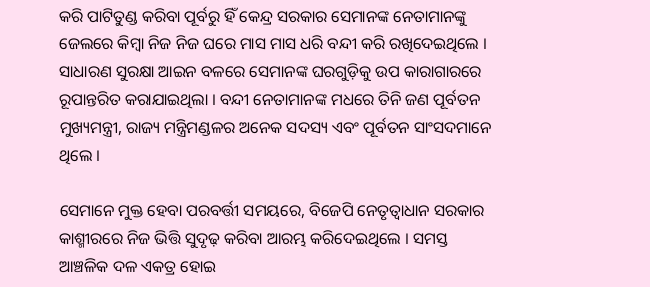କରି ପାଟିତୁଣ୍ଡ କରିବା ପୂର୍ବରୁ ହିଁ କେନ୍ଦ୍ର ସରକାର ସେମାନଙ୍କ ନେତାମାନଙ୍କୁ ଜେଲରେ କିମ୍ବା ନିଜ ନିଜ ଘରେ ମାସ ମାସ ଧରି ବନ୍ଦୀ କରି ରଖିଦେଇଥିଲେ । ସାଧାରଣ ସୁରକ୍ଷା ଆଇନ ବଳରେ ସେମାନଙ୍କ ଘରଗୁଡ଼ିକୁ ଉପ କାରାଗାରରେ ରୂପାନ୍ତରିତ କରାଯାଇଥିଲା । ବନ୍ଦୀ ନେତାମାନଙ୍କ ମଧରେ ତିନି ଜଣ ପୂର୍ବତନ ମୁଖ୍ୟମନ୍ତ୍ରୀ, ରାଜ୍ୟ ମନ୍ତ୍ରିମଣ୍ଡଳର ଅନେକ ସଦସ୍ୟ ଏବଂ ପୂର୍ବତନ ସାଂସଦମାନେ ଥିଲେ ।

ସେମାନେ ମୁକ୍ତ ହେବା ପରବର୍ତ୍ତୀ ସମୟରେ, ବିଜେପି ନେତୃତ୍ବାଧାନ ସରକାର କାଶ୍ମୀରରେ ନିଜ ଭିତ୍ତି ସୁଦୃଢ଼ କରିବା ଆରମ୍ଭ କରିଦେଇଥିଲେ । ସମସ୍ତ ଆଞ୍ଚଳିକ ଦଳ ଏକତ୍ର ହୋଇ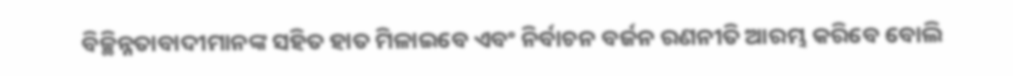ବିଚ୍ଛିନ୍ନତାବାଦୀମାନଙ୍କ ସହିତ ହାତ ମିଳାଇବେ ଏବଂ ନିର୍ବାଚନ ବର୍ଜନ ରଣନୀତି ଆରମ୍ଭ କରିବେ ବୋଲି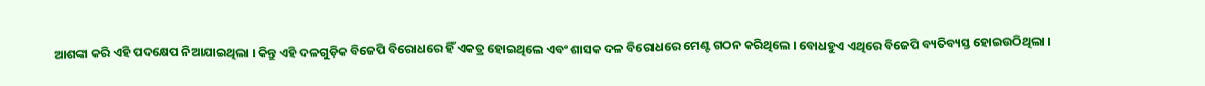ଆଶଙ୍କା କରି ଏହି ପଦକ୍ଷେପ ନିଆଯାଇଥିଲା । କିନ୍ତୁ ଏହି ଦଳଗୁଡ଼ିକ ବିଜେପି ବିରୋଧରେ ହିଁ ଏକତ୍ର ହୋଇଥିଲେ ଏବଂ ଶାସକ ଦଳ ବିରୋଧରେ ମେଣ୍ଟ ଗଠନ କରିଥିଲେ । ବୋଧହୁଏ ଏଥିରେ ବିଜେପି ବ୍ୟତିବ୍ୟସ୍ତ ହୋଇଉଠିଥିଲା ।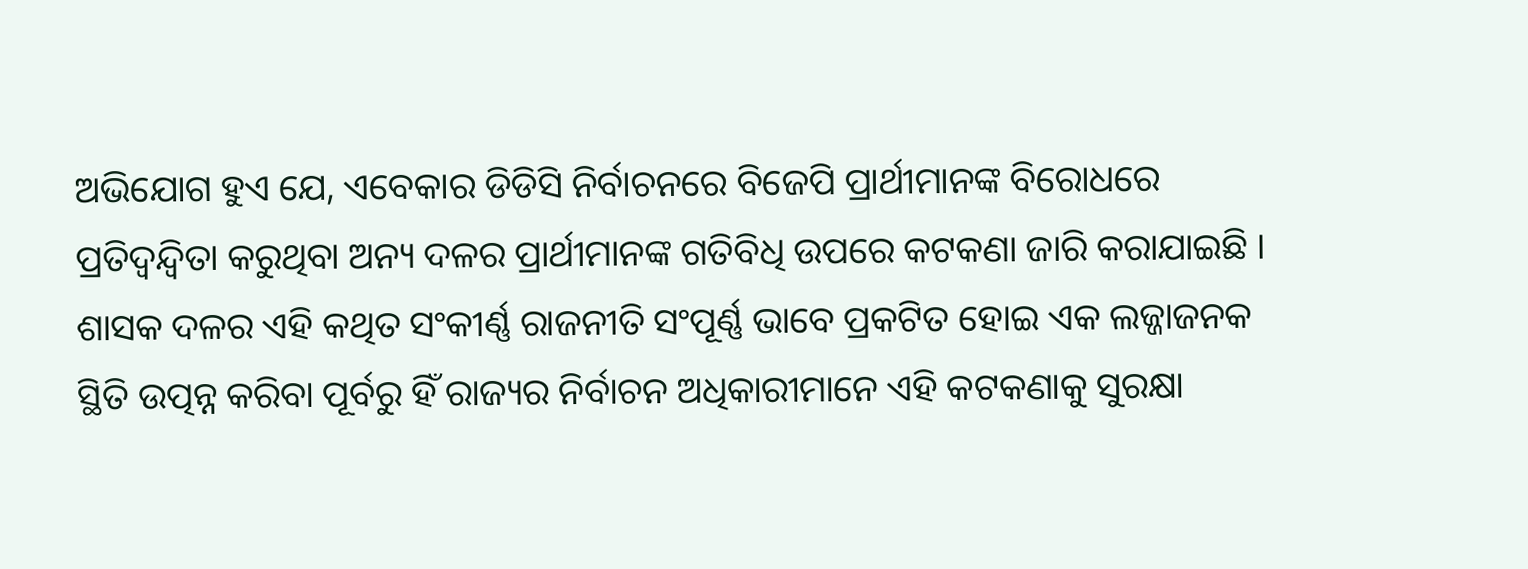ଅଭିଯୋଗ ହୁଏ ଯେ, ଏବେକାର ଡିଡିସି ନିର୍ବାଚନରେ ବିଜେପି ପ୍ରାର୍ଥୀମାନଙ୍କ ବିରୋଧରେ ପ୍ରତିଦ୍ବନ୍ଦ୍ବିତା କରୁଥିବା ଅନ୍ୟ ଦଳର ପ୍ରାର୍ଥୀମାନଙ୍କ ଗତିବିଧି ଉପରେ କଟକଣା ଜାରି କରାଯାଇଛି । ଶାସକ ଦଳର ଏହି କଥିତ ସଂକୀର୍ଣ୍ଣ ରାଜନୀତି ସଂପୂର୍ଣ୍ଣ ଭାବେ ପ୍ରକଟିତ ହୋଇ ଏକ ଲଜ୍ଜାଜନକ ସ୍ଥିତି ଉତ୍ପନ୍ନ କରିବା ପୂର୍ବରୁ ହିଁ ରାଜ୍ୟର ନିର୍ବାଚନ ଅଧିକାରୀମାନେ ଏହି କଟକଣାକୁ ସୁରକ୍ଷା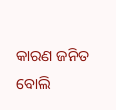କାରଣ ଜନିତ ବୋଲି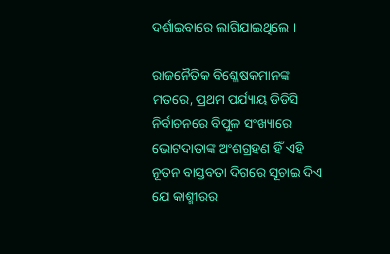ଦର୍ଶାଇବାରେ ଲାଗିଯାଇଥିଲେ ।

ରାଜନୈତିକ ବିଶ୍ଳେଷକମାନଙ୍କ ମତରେ, ପ୍ରଥମ ପର୍ଯ୍ୟାୟ ଡିଡିସି ନିର୍ବାଚନରେ ବିପୁଳ ସଂଖ୍ୟାରେ ଭୋଟଦାତାଙ୍କ ଅଂଶଗ୍ରହଣ ହିଁ ଏହି ନୂତନ ବାସ୍ତବତା ଦିଗରେ ସୂଚାଇ ଦିଏ ଯେ କାଶ୍ମୀରର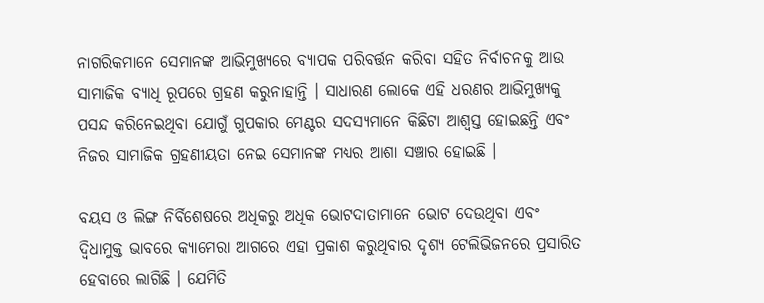ନାଗରିକମାନେ ସେମାନଙ୍କ ଆଭିମୁଖ୍ୟରେ ବ୍ୟାପକ ପରିବର୍ତ୍ତନ କରିବା ସହିତ ନିର୍ବାଚନକୁ ଆଉ ସାମାଜିକ ବ୍ୟାଧି ରୂପରେ ଗ୍ରହଣ କରୁନାହାନ୍ତି । ସାଧାରଣ ଲୋକେ ଏହି ଧରଣର ଆଭିମୁଖ୍ୟକୁ ପସନ୍ଦ କରିନେଇଥିବା ଯୋଗୁଁ ଗୁପକାର ମେଣ୍ଟର ସଦସ୍ୟମାନେ କିଛିଟା ଆଶ୍ବସ୍ତ ହୋଇଛନ୍ତି ଏବଂ ନିଜର ସାମାଜିକ ଗ୍ରହଣୀୟତା ନେଇ ସେମାନଙ୍କ ମଧ୍ୟର ଆଶା ସଞ୍ଚାର ହୋଇଛି ।

ବୟସ ଓ ଲିଙ୍ଗ ନିର୍ବିଶେଷରେ ଅଧିକରୁ ଅଧିକ ଭୋଟଦାତାମାନେ ଭୋଟ ଦେଉଥିବା ଏବଂ ଦ୍ବିଧାମୁକ୍ତ ଭାବରେ କ୍ୟାମେରା ଆଗରେ ଏହା ପ୍ରକାଶ କରୁଥିବାର ଦୃଶ୍ୟ ଟେଲିଭିଜନରେ ପ୍ରସାରିତ ହେବାରେ ଲାଗିଛି । ଯେମିତି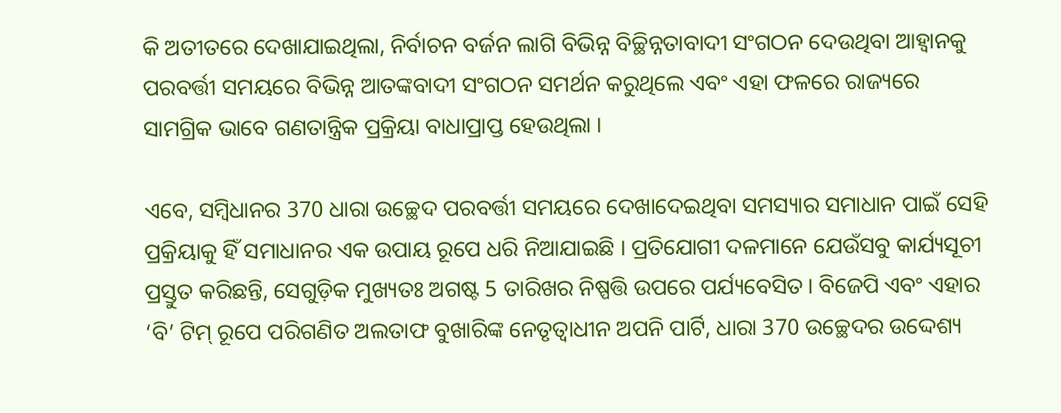କି ଅତୀତରେ ଦେଖାଯାଇଥିଲା, ନିର୍ବାଚନ ବର୍ଜନ ଲାଗି ବିଭିନ୍ନ ବିଚ୍ଛିନ୍ନତାବାଦୀ ସଂଗଠନ ଦେଉଥିବା ଆହ୍ବାନକୁ ପରବର୍ତ୍ତୀ ସମୟରେ ବିଭିନ୍ନ ଆତଙ୍କବାଦୀ ସଂଗଠନ ସମର୍ଥନ କରୁଥିଲେ ଏବଂ ଏହା ଫଳରେ ରାଜ୍ୟରେ ସାମଗ୍ରିକ ଭାବେ ଗଣତାନ୍ତ୍ରିକ ପ୍ରକ୍ରିୟା ବାଧାପ୍ରାପ୍ତ ହେଉଥିଲା ।

ଏବେ, ସମ୍ବିଧାନର 370 ଧାରା ଉଚ୍ଛେଦ ପରବର୍ତ୍ତୀ ସମୟରେ ଦେଖାଦେଇଥିବା ସମସ୍ୟାର ସମାଧାନ ପାଇଁ ସେହି ପ୍ରକ୍ରିୟାକୁ ହିଁ ସମାଧାନର ଏକ ଉପାୟ ରୂପେ ଧରି ନିଆଯାଇଛି । ପ୍ରତିଯୋଗୀ ଦଳମାନେ ଯେଉଁସବୁ କାର୍ଯ୍ୟସୂଚୀ ପ୍ରସ୍ତୁତ କରିଛନ୍ତି, ସେଗୁଡ଼ିକ ମୁଖ୍ୟତଃ ଅଗଷ୍ଟ 5 ତାରିଖର ନିଷ୍ପତ୍ତି ଉପରେ ପର୍ଯ୍ୟବେସିତ। ବିଜେପି ଏବଂ ଏହାର ‘ବି’ ଟିମ୍‌ ରୂପେ ପରିଗଣିତ ଅଲତାଫ ବୁଖାରିଙ୍କ ନେତୃତ୍ବାଧୀନ ଅପନି ପାର୍ଟି, ଧାରା 370 ଉଚ୍ଛେଦର ଉଦ୍ଦେଶ୍ୟ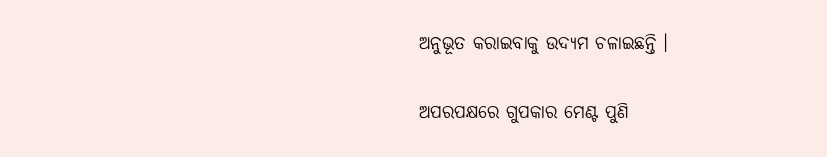ଅନୁଭୂତ କରାଇବାକୁ ଉଦ୍ୟମ ଚଳାଇଛନ୍ତି ।

ଅପରପକ୍ଷରେ ଗୁପକାର ମେଣ୍ଟ ପୁଣି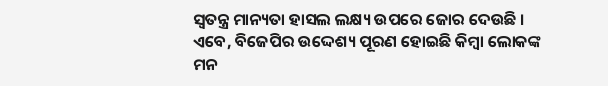ସ୍ବତନ୍ତ୍ର ମାନ୍ୟତା ହାସଲ ଲକ୍ଷ୍ୟ ଉପରେ ଜୋର ଦେଉଛି । ଏବେ, ବିଜେପିର ଉଦ୍ଦେଶ୍ୟ ପୂରଣ ହୋଇଛି କିମ୍ବା ଲୋକଙ୍କ ମନ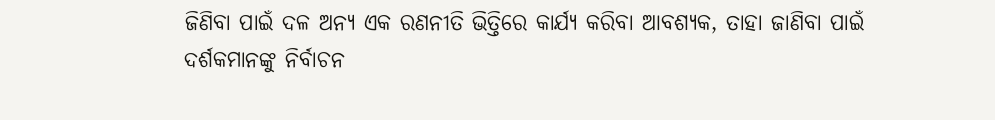ଜିଣିବା ପାଇଁ ଦଳ ଅନ୍ୟ ଏକ ରଣନୀତି ଭିତ୍ତିରେ କାର୍ଯ୍ୟ କରିବା ଆବଶ୍ୟକ, ତାହା ଜାଣିବା ପାଇଁ ଦର୍ଶକମାନଙ୍କୁ ନିର୍ବାଚନ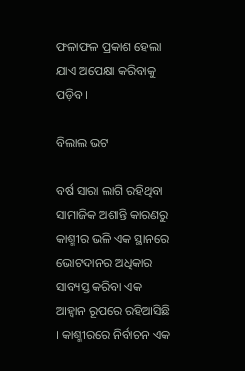ଫଳାଫଳ ପ୍ରକାଶ ହେଲା ଯାଏ ଅପେକ୍ଷା କରିବାକୁ ପଡ଼ିବ ।

ବିଲାଲ ଭଟ

ବର୍ଷ ସାରା ଲାଗି ରହିଥିବା ସାମାଜିକ ଅଶାନ୍ତି କାରଣରୁ କାଶ୍ମୀର ଭଳି ଏକ ସ୍ଥାନରେ ଭୋଟଦାନର ଅଧିକାର ସାବ୍ୟସ୍ତ କରିବା ଏକ ଆହ୍ବାନ ରୂପରେ ରହିଆସିଛି । କାଶ୍ମୀରରେ ନିର୍ବାଚନ ଏକ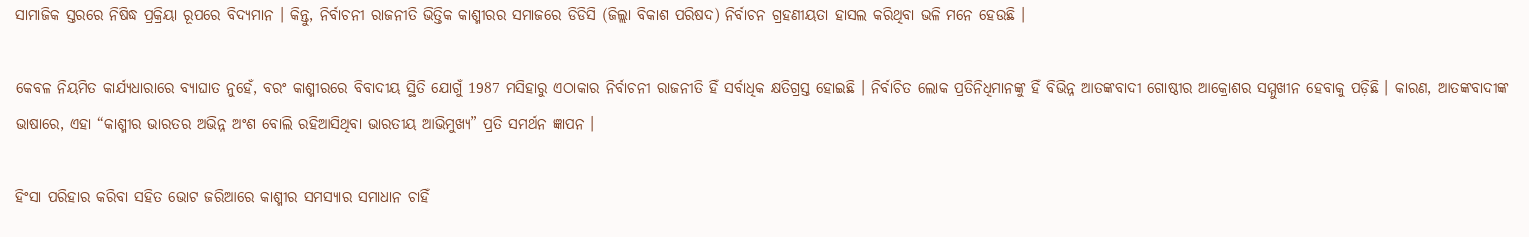ସାମାଜିକ ସ୍ତରରେ ନିଷିଦ୍ଧ ପ୍ରକ୍ରିୟା ରୂପରେ ବିଦ୍ୟମାନ । କିନ୍ତୁ, ନିର୍ବାଚନୀ ରାଜନୀତି ଭିତ୍ତିକ କାଶ୍ମୀରର ସମାଜରେ ଡିଡିସି (ଜିଲ୍ଲା ବିକାଶ ପରିଷଦ) ନିର୍ବାଚନ ଗ୍ରହଣୀୟତା ହାସଲ କରିଥିବା ଭଳି ମନେ ହେଉଛି ।

କେବଳ ନିୟମିତ କାର୍ଯ୍ୟଧାରାରେ ବ୍ୟାଘାତ ନୁହେଁ, ବରଂ କାଶ୍ମୀରରେ ବିବାଦୀୟ ସ୍ଥିତି ଯୋଗୁଁ 1987 ମସିହାରୁ ଏଠାକାର ନିର୍ବାଚନୀ ରାଜନୀତି ହିଁ ସର୍ବାଧିକ କ୍ଷତିଗ୍ରସ୍ତ ହୋଇଛି । ନିର୍ବାଚିତ ଲୋକ ପ୍ରତିନିଧିମାନଙ୍କୁ ହିଁ ବିଭିନ୍ନ ଆତଙ୍କବାଦୀ ଗୋଷ୍ଠୀର ଆକ୍ରୋଶର ସମ୍ମୁଖୀନ ହେବାକୁ ପଡ଼ିଛି । କାରଣ, ଆତଙ୍କବାଦୀଙ୍କ ଭାଷାରେ, ଏହା “କାଶ୍ମୀର ଭାରତର ଅଭିନ୍ନ ଅଂଶ ବୋଲି ରହିଆସିଥିବା ଭାରତୀୟ ଆଭିମୁଖ୍ୟ” ପ୍ରତି ସମର୍ଥନ ଜ୍ଞାପନ ।

ହିଂସା ପରିହାର କରିବା ସହିତ ଭୋଟ ଜରିଆରେ କାଶ୍ମୀର ସମସ୍ୟାର ସମାଧାନ ଚାହିଁ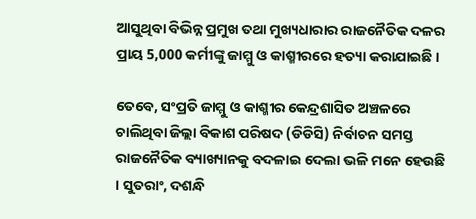ଆସୁଥିବା ବିଭିନ୍ନ ପ୍ରମୁଖ ତଥା ମୁଖ୍ୟଧାରାର ରାଜନୈତିକ ଦଳର ପ୍ରାୟ 5,000 କର୍ମୀଙ୍କୁ ଜାମ୍ମୁ ଓ କାଶ୍ମୀରରେ ହତ୍ୟା କରାଯାଇଛି ।

ତେବେ, ସଂପ୍ରତି ଜାମ୍ମୁ ଓ କାଶ୍ମୀର କେନ୍ଦ୍ରଶାସିତ ଅଞ୍ଚଳରେ ଚାଲିଥିବା ଜିଲ୍ଲା ବିକାଶ ପରିଷଦ (ଡିଡିସି) ନିର୍ବାଚନ ସମସ୍ତ ରାଜନୈତିକ ବ୍ୟାଖ୍ୟାନକୁ ବଦଳାଇ ଦେଲା ଭଳି ମନେ ହେଉଛି । ସୁତରାଂ, ଦଶନ୍ଧି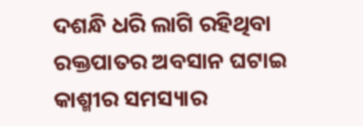ଦଶନ୍ଧି ଧରି ଲାଗି ରହିଥିବା ରକ୍ତପାତର ଅବସାନ ଘଟାଇ କାଶ୍ମୀର ସମସ୍ୟାର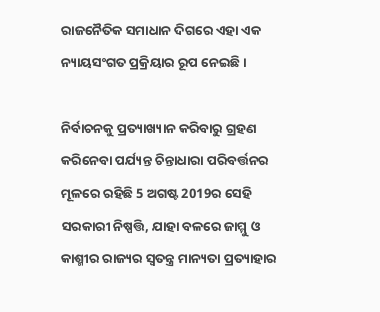ରାଜନୈତିକ ସମାଧାନ ଦିଗରେ ଏହା ଏକ ନ୍ୟାୟସଂଗତ ପ୍ରକ୍ରିୟାର ରୂପ ନେଇଛି ।

ନିର୍ବାଚନକୁ ପ୍ରତ୍ୟାଖ୍ୟାନ କରିବାରୁ ଗ୍ରହଣ କରିନେବା ପର୍ଯ୍ୟନ୍ତ ଚିନ୍ତାଧାରା ପରିବର୍ତ୍ତନର ମୂଳରେ ରହିଛି 5 ଅଗଷ୍ଟ 2019ର ସେହି ସରକାରୀ ନିଷ୍ପତ୍ତି, ଯାହା ବଳରେ ଜାମ୍ମୁ ଓ କାଶ୍ମୀର ରାଜ୍ୟର ସ୍ବତନ୍ତ୍ର ମାନ୍ୟତା ପ୍ରତ୍ୟାହାର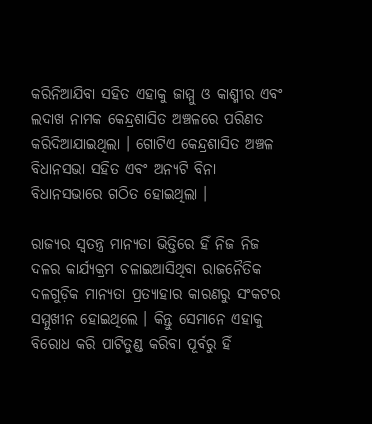କରିନିଆଯିବା ସହିତ ଏହାକୁ ଜାମ୍ମୁ ଓ କାଶ୍ମୀର ଏବଂ ଲଦାଖ ନାମକ କେନ୍ଦ୍ରଶାସିତ ଅଞ୍ଚଳରେ ପରିଣତ କରିଦିଆଯାଇଥିଲା । ଗୋଟିଏ କେନ୍ଦ୍ରଶାସିତ ଅଞ୍ଚଳ ବିଧାନସଭା ସହିତ ଏବଂ ଅନ୍ୟଟି ବିନା ବିଧାନସଭାରେ ଗଠିତ ହୋଇଥିଲା ।

ରାଜ୍ୟର ସ୍ବତନ୍ତ୍ର ମାନ୍ୟତା ଭିତ୍ତିରେ ହିଁ ନିଜ ନିଜ ଦଳର କାର୍ଯ୍ୟକ୍ରମ ଚଳାଇଆସିଥିବା ରାଜନୈତିକ ଦଳଗୁଡ଼ିକ ମାନ୍ୟତା ପ୍ରତ୍ୟାହାର କାରଣରୁ ସଂକଟର ସମ୍ମୁଖୀନ ହୋଇଥିଲେ । କିନ୍ତୁ ସେମାନେ ଏହାକୁ ବିରୋଧ କରି ପାଟିତୁଣ୍ଡ କରିବା ପୂର୍ବରୁ ହିଁ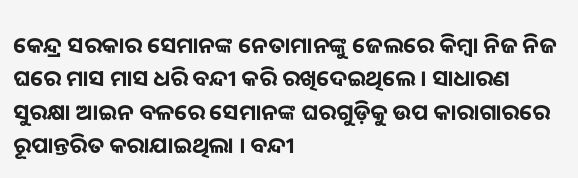କେନ୍ଦ୍ର ସରକାର ସେମାନଙ୍କ ନେତାମାନଙ୍କୁ ଜେଲରେ କିମ୍ବା ନିଜ ନିଜ ଘରେ ମାସ ମାସ ଧରି ବନ୍ଦୀ କରି ରଖିଦେଇଥିଲେ । ସାଧାରଣ ସୁରକ୍ଷା ଆଇନ ବଳରେ ସେମାନଙ୍କ ଘରଗୁଡ଼ିକୁ ଉପ କାରାଗାରରେ ରୂପାନ୍ତରିତ କରାଯାଇଥିଲା । ବନ୍ଦୀ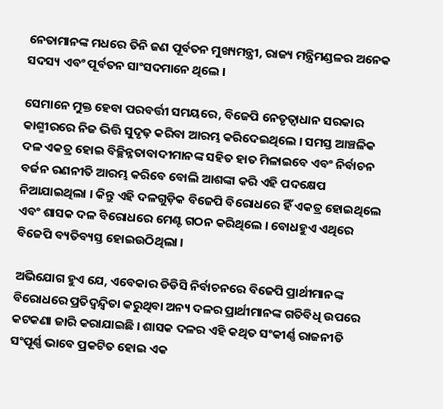ନେତାମାନଙ୍କ ମଧରେ ତିନି ଜଣ ପୂର୍ବତନ ମୁଖ୍ୟମନ୍ତ୍ରୀ, ରାଜ୍ୟ ମନ୍ତ୍ରିମଣ୍ଡଳର ଅନେକ ସଦସ୍ୟ ଏବଂ ପୂର୍ବତନ ସାଂସଦମାନେ ଥିଲେ ।

ସେମାନେ ମୁକ୍ତ ହେବା ପରବର୍ତ୍ତୀ ସମୟରେ, ବିଜେପି ନେତୃତ୍ବାଧାନ ସରକାର କାଶ୍ମୀରରେ ନିଜ ଭିତ୍ତି ସୁଦୃଢ଼ କରିବା ଆରମ୍ଭ କରିଦେଇଥିଲେ । ସମସ୍ତ ଆଞ୍ଚଳିକ ଦଳ ଏକତ୍ର ହୋଇ ବିଚ୍ଛିନ୍ନତାବାଦୀମାନଙ୍କ ସହିତ ହାତ ମିଳାଇବେ ଏବଂ ନିର୍ବାଚନ ବର୍ଜନ ରଣନୀତି ଆରମ୍ଭ କରିବେ ବୋଲି ଆଶଙ୍କା କରି ଏହି ପଦକ୍ଷେପ ନିଆଯାଇଥିଲା । କିନ୍ତୁ ଏହି ଦଳଗୁଡ଼ିକ ବିଜେପି ବିରୋଧରେ ହିଁ ଏକତ୍ର ହୋଇଥିଲେ ଏବଂ ଶାସକ ଦଳ ବିରୋଧରେ ମେଣ୍ଟ ଗଠନ କରିଥିଲେ । ବୋଧହୁଏ ଏଥିରେ ବିଜେପି ବ୍ୟତିବ୍ୟସ୍ତ ହୋଇଉଠିଥିଲା ।

ଅଭିଯୋଗ ହୁଏ ଯେ, ଏବେକାର ଡିଡିସି ନିର୍ବାଚନରେ ବିଜେପି ପ୍ରାର୍ଥୀମାନଙ୍କ ବିରୋଧରେ ପ୍ରତିଦ୍ବନ୍ଦ୍ବିତା କରୁଥିବା ଅନ୍ୟ ଦଳର ପ୍ରାର୍ଥୀମାନଙ୍କ ଗତିବିଧି ଉପରେ କଟକଣା ଜାରି କରାଯାଇଛି । ଶାସକ ଦଳର ଏହି କଥିତ ସଂକୀର୍ଣ୍ଣ ରାଜନୀତି ସଂପୂର୍ଣ୍ଣ ଭାବେ ପ୍ରକଟିତ ହୋଇ ଏକ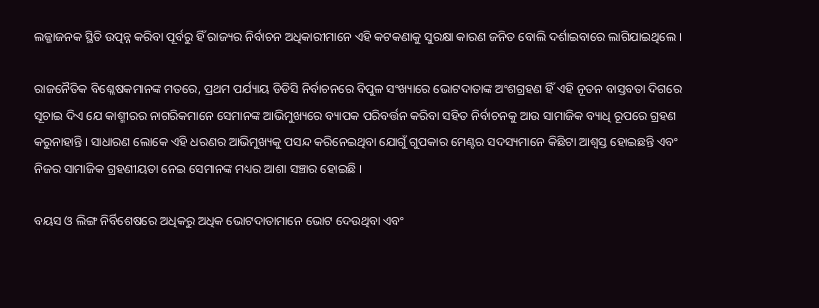ଲଜ୍ଜାଜନକ ସ୍ଥିତି ଉତ୍ପନ୍ନ କରିବା ପୂର୍ବରୁ ହିଁ ରାଜ୍ୟର ନିର୍ବାଚନ ଅଧିକାରୀମାନେ ଏହି କଟକଣାକୁ ସୁରକ୍ଷା କାରଣ ଜନିତ ବୋଲି ଦର୍ଶାଇବାରେ ଲାଗିଯାଇଥିଲେ ।

ରାଜନୈତିକ ବିଶ୍ଳେଷକମାନଙ୍କ ମତରେ, ପ୍ରଥମ ପର୍ଯ୍ୟାୟ ଡିଡିସି ନିର୍ବାଚନରେ ବିପୁଳ ସଂଖ୍ୟାରେ ଭୋଟଦାତାଙ୍କ ଅଂଶଗ୍ରହଣ ହିଁ ଏହି ନୂତନ ବାସ୍ତବତା ଦିଗରେ ସୂଚାଇ ଦିଏ ଯେ କାଶ୍ମୀରର ନାଗରିକମାନେ ସେମାନଙ୍କ ଆଭିମୁଖ୍ୟରେ ବ୍ୟାପକ ପରିବର୍ତ୍ତନ କରିବା ସହିତ ନିର୍ବାଚନକୁ ଆଉ ସାମାଜିକ ବ୍ୟାଧି ରୂପରେ ଗ୍ରହଣ କରୁନାହାନ୍ତି । ସାଧାରଣ ଲୋକେ ଏହି ଧରଣର ଆଭିମୁଖ୍ୟକୁ ପସନ୍ଦ କରିନେଇଥିବା ଯୋଗୁଁ ଗୁପକାର ମେଣ୍ଟର ସଦସ୍ୟମାନେ କିଛିଟା ଆଶ୍ବସ୍ତ ହୋଇଛନ୍ତି ଏବଂ ନିଜର ସାମାଜିକ ଗ୍ରହଣୀୟତା ନେଇ ସେମାନଙ୍କ ମଧ୍ୟର ଆଶା ସଞ୍ଚାର ହୋଇଛି ।

ବୟସ ଓ ଲିଙ୍ଗ ନିର୍ବିଶେଷରେ ଅଧିକରୁ ଅଧିକ ଭୋଟଦାତାମାନେ ଭୋଟ ଦେଉଥିବା ଏବଂ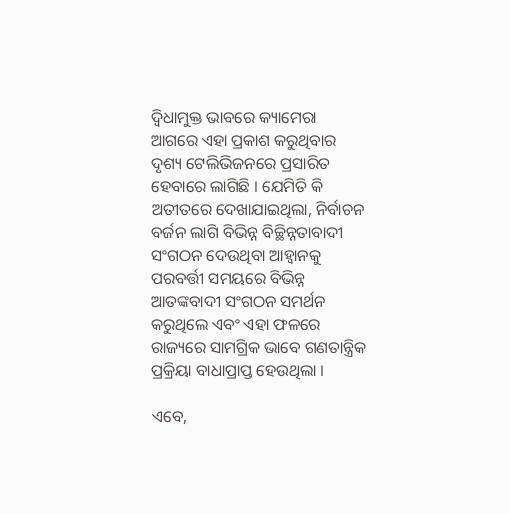ଦ୍ବିଧାମୁକ୍ତ ଭାବରେ କ୍ୟାମେରା ଆଗରେ ଏହା ପ୍ରକାଶ କରୁଥିବାର ଦୃଶ୍ୟ ଟେଲିଭିଜନରେ ପ୍ରସାରିତ ହେବାରେ ଲାଗିଛି । ଯେମିତି କି ଅତୀତରେ ଦେଖାଯାଇଥିଲା, ନିର୍ବାଚନ ବର୍ଜନ ଲାଗି ବିଭିନ୍ନ ବିଚ୍ଛିନ୍ନତାବାଦୀ ସଂଗଠନ ଦେଉଥିବା ଆହ୍ବାନକୁ ପରବର୍ତ୍ତୀ ସମୟରେ ବିଭିନ୍ନ ଆତଙ୍କବାଦୀ ସଂଗଠନ ସମର୍ଥନ କରୁଥିଲେ ଏବଂ ଏହା ଫଳରେ ରାଜ୍ୟରେ ସାମଗ୍ରିକ ଭାବେ ଗଣତାନ୍ତ୍ରିକ ପ୍ରକ୍ରିୟା ବାଧାପ୍ରାପ୍ତ ହେଉଥିଲା ।

ଏବେ,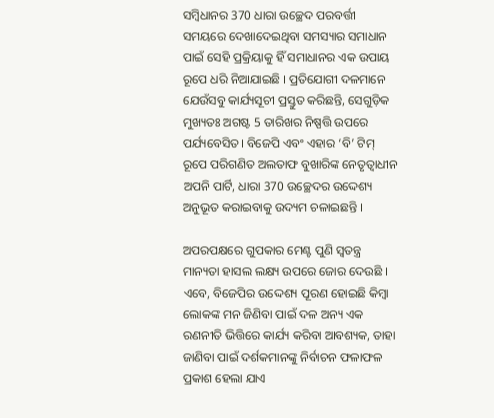ସମ୍ବିଧାନର 370 ଧାରା ଉଚ୍ଛେଦ ପରବର୍ତ୍ତୀ ସମୟରେ ଦେଖାଦେଇଥିବା ସମସ୍ୟାର ସମାଧାନ ପାଇଁ ସେହି ପ୍ରକ୍ରିୟାକୁ ହିଁ ସମାଧାନର ଏକ ଉପାୟ ରୂପେ ଧରି ନିଆଯାଇଛି । ପ୍ରତିଯୋଗୀ ଦଳମାନେ ଯେଉଁସବୁ କାର୍ଯ୍ୟସୂଚୀ ପ୍ରସ୍ତୁତ କରିଛନ୍ତି, ସେଗୁଡ଼ିକ ମୁଖ୍ୟତଃ ଅଗଷ୍ଟ 5 ତାରିଖର ନିଷ୍ପତ୍ତି ଉପରେ ପର୍ଯ୍ୟବେସିତ। ବିଜେପି ଏବଂ ଏହାର ‘ବି’ ଟିମ୍‌ ରୂପେ ପରିଗଣିତ ଅଲତାଫ ବୁଖାରିଙ୍କ ନେତୃତ୍ବାଧୀନ ଅପନି ପାର୍ଟି, ଧାରା 370 ଉଚ୍ଛେଦର ଉଦ୍ଦେଶ୍ୟ ଅନୁଭୂତ କରାଇବାକୁ ଉଦ୍ୟମ ଚଳାଇଛନ୍ତି ।

ଅପରପକ୍ଷରେ ଗୁପକାର ମେଣ୍ଟ ପୁଣି ସ୍ବତନ୍ତ୍ର ମାନ୍ୟତା ହାସଲ ଲକ୍ଷ୍ୟ ଉପରେ ଜୋର ଦେଉଛି । ଏବେ, ବିଜେପିର ଉଦ୍ଦେଶ୍ୟ ପୂରଣ ହୋଇଛି କିମ୍ବା ଲୋକଙ୍କ ମନ ଜିଣିବା ପାଇଁ ଦଳ ଅନ୍ୟ ଏକ ରଣନୀତି ଭିତ୍ତିରେ କାର୍ଯ୍ୟ କରିବା ଆବଶ୍ୟକ, ତାହା ଜାଣିବା ପାଇଁ ଦର୍ଶକମାନଙ୍କୁ ନିର୍ବାଚନ ଫଳାଫଳ ପ୍ରକାଶ ହେଲା ଯାଏ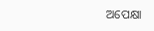ଅପେକ୍ଷା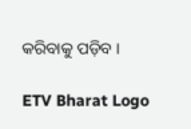କରିବାକୁ ପଡ଼ିବ ।

ETV Bharat Logo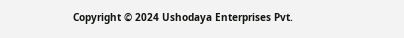Copyright © 2024 Ushodaya Enterprises Pvt.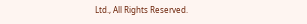Ltd., All Rights Reserved.